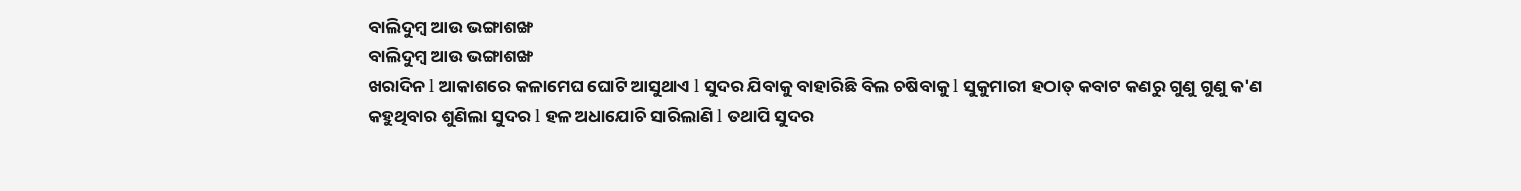ବାଲିଦୁମ୍ବ ଆଉ ଭଙ୍ଗାଶଙ୍ଖ
ବାଲିଦୁମ୍ବ ଆଉ ଭଙ୍ଗାଶଙ୍ଖ
ଖରାଦିନ l ଆକାଶରେ କଳାମେଘ ଘୋଟି ଆସୁଥାଏ l ସୁଦର ଯିବାକୁ ବାହାରିଛି ବିଲ ଚଷିବାକୁ l ସୁକୁମାରୀ ହଠାତ୍ କବାଟ କଣରୁ ଗୁଣୁ ଗୁଣୁ କ'ଣ କହୁଥିବାର ଶୁଣିଲା ସୁଦର l ହଳ ଅଧାଯୋଚି ସାରିଲାଣି l ତଥାପି ସୁଦର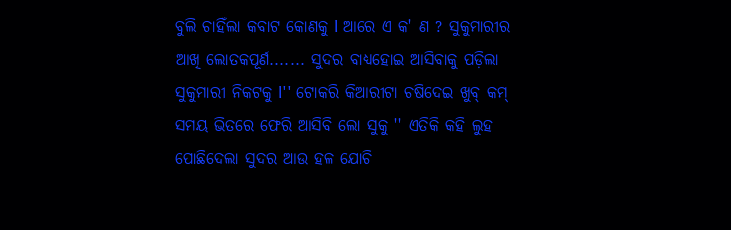ବୁଲି ଚାହିଁଲା କବାଟ କୋଣକୁ l ଆରେ ଏ କ' ଣ ? ସୁକୁମାରୀର ଆଖି ଲୋତକପୂର୍ଣ....... ସୁଦର ବାଧ୍ୟହୋଇ ଆସିବାକୁ ପଡ଼ିଲା ସୁକୁମାରୀ ନିକଟକୁ l'' ଟୋକରି କିଆରୀଟା ଚଷିଦେଇ ଖୁବ୍ କମ୍ ସମୟ ଭିତରେ ଫେରି ଆସିବି ଲୋ ସୁକୁ '' ଏତିକି କହି ଲୁହ ପୋଛିଦେଲା ସୁଦର ଆଉ ହଳ ଯୋଚି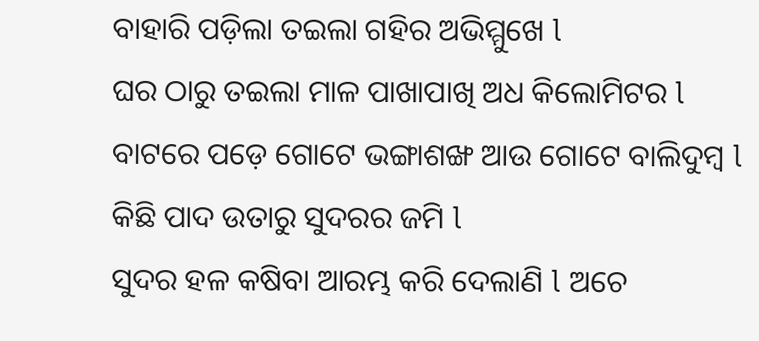ବାହାରି ପଡ଼ିଲା ତଇଲା ଗହିର ଅଭିମ୍ମୁଖେ l
ଘର ଠାରୁ ତଇଲା ମାଳ ପାଖାପାଖି ଅଧ କିଲୋମିଟର l
ବାଟରେ ପଡ଼େ ଗୋଟେ ଭଙ୍ଗାଶଙ୍ଖ ଆଉ ଗୋଟେ ବାଲିଦୁମ୍ବ l କିଛି ପାଦ ଉତାରୁ ସୁଦରର ଜମି l
ସୁଦର ହଳ କଷିବା ଆରମ୍ଭ କରି ଦେଲାଣି l ଅଚେ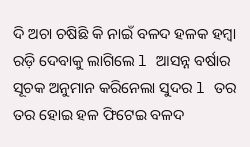ଦି ଅଚା ଚଷିଛି କି ନାଇଁ ବଳଦ ହଳକ ହମ୍ବା ରଡ଼ି ଦେବାକୁ ଲାଗିଲେ l ଆସନ୍ନ ବର୍ଷାର ସୂଚକ ଅନୁମାନ କରିନେଲା ସୁଦର l ତର ତର ହୋଇ ହଳ ଫିଟେଇ ବଳଦ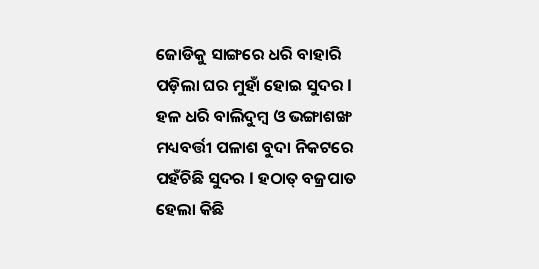ଜୋଡିକୁ ସାଙ୍ଗରେ ଧରି ବାହାରି ପଡ଼ିଲା ଘର ମୁହାଁ ହୋଇ ସୁଦର l
ହଳ ଧରି ବାଲିଦୁମ୍ବ ଓ ଭଙ୍ଗାଶଙ୍ଖ ମଧ୍ୟବର୍ତ୍ତୀ ପଳାଶ ବୁଦା ନିକଟରେ ପହଁଚିଛି ସୁଦର l ହଠାତ୍ ବଜ୍ରପାତ ହେଲା କିଛି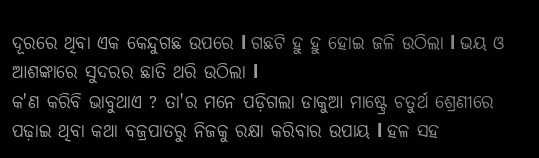ଦୂରରେ ଥିବା ଏକ କେନ୍ଦୁଗଛ ଉପରେ l ଗଛଟି ହୁ ହୁ ହୋଇ ଜଳି ଉଠିଲା l ଭୟ ଓ ଆଶଙ୍କାରେ ସୁଦରର ଛାତି ଥରି ଉଠିଲା l
କ'ଣ କରିବି ଭାବୁଥାଏ ? ତା'ର ମନେ ପଡ଼ିଗଲା ଡାକୁଆ ମାଷ୍ଟ୍ରେ ଚତୁର୍ଥ ଶ୍ରେଣୀରେ ପଢ଼ାଇ ଥିବା କଥା ବଜ୍ରପାତରୁ ନିଜକୁ ରକ୍ଷା କରିବାର ଉପାୟ l ହଳ ସହ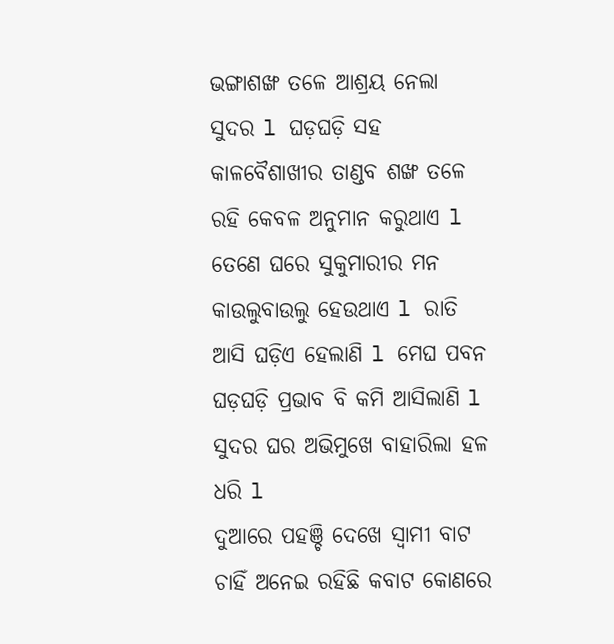ଭଙ୍ଗାଶଙ୍ଖ ତଳେ ଆଶ୍ରୟ ନେଲା ସୁଦର l ଘଡ଼ଘଡ଼ି ସହ କାଳବୈଶାଖୀର ତାଣ୍ଡବ ଶଙ୍ଖ ତଳେ ରହି କେବଳ ଅନୁମାନ କରୁଥାଏ l ତେଣେ ଘରେ ସୁକୁମାରୀର ମନ କାଉଲୁବାଉଲୁ ହେଉଥାଏ l ରାତି ଆସି ଘଡ଼ିଏ ହେଲାଣି l ମେଘ ପବନ ଘଡ଼ଘଡ଼ି ପ୍ରଭାବ ବି କମି ଆସିଲାଣି l ସୁଦର ଘର ଅଭିମୁଖେ ବାହାରିଲା ହଳ ଧରି l
ଦୁଆରେ ପହଞ୍ଚି ଦେଖେ ସ୍ଵାମୀ ବାଟ ଚାହିଁ ଅନେଇ ରହିଛି କବାଟ କୋଣରେ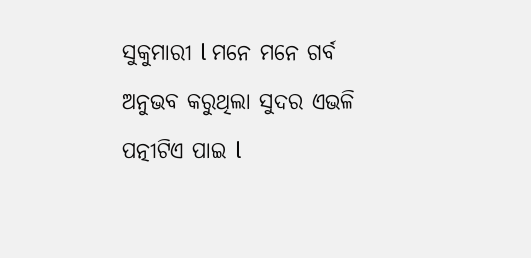ସୁକୁମାରୀ l ମନେ ମନେ ଗର୍ବ ଅନୁଭବ କରୁଥିଲା ସୁଦର ଏଭଳି ପତ୍ନୀଟିଏ ପାଇ l